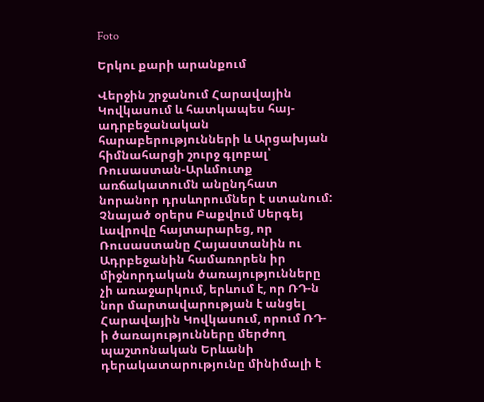Foto

Երկու քարի արանքում

Վերջին շրջանում Հարավային Կովկասում և հատկապես հայ-ադրբեջանական հարաբերությունների և Արցախյան հիմնահարցի շուրջ գլոբալ՝ Ռուսաստան-Արևմուտք առճակատումն անընդհատ նորանոր դրսևորումներ է ստանում: Չնայած օրերս Բաքվում Սերգեյ Լավրովը հայտարարեց, որ Ռուսաստանը Հայաստանին ու Ադրբեջանին համառորեն իր միջնորդական ծառայությունները չի առաջարկում, երևում է, որ ՌԴ-ն նոր մարտավարության է անցել Հարավային Կովկասում, որում ՌԴ-ի ծառայությունները մերժող պաշտոնական Երևանի դերակատարությունը մինիմալի է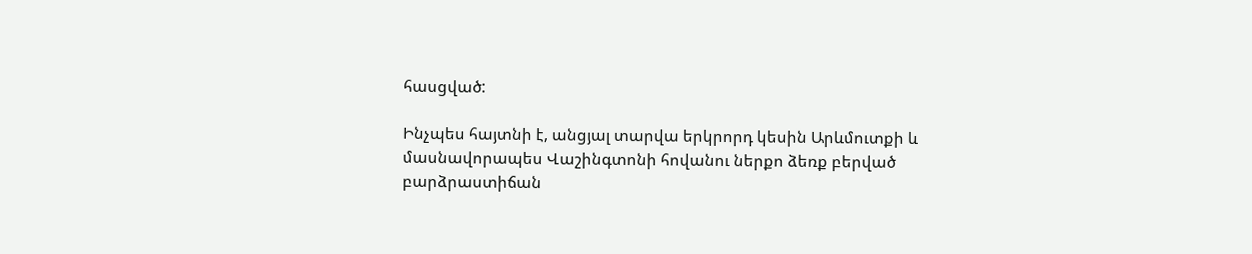հասցված:

Ինչպես հայտնի է, անցյալ տարվա երկրորդ կեսին Արևմուտքի և մասնավորապես Վաշինգտոնի հովանու ներքո ձեռք բերված բարձրաստիճան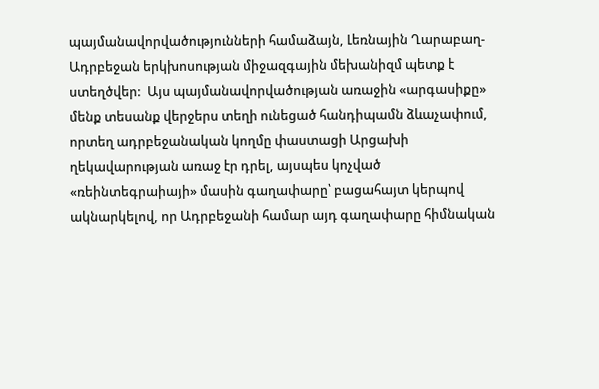պայմանավորվածությունների համաձայն, Լեռնային Ղարաբաղ-Ադրբեջան երկխոսության միջազգային մեխանիզմ պետք է ստեղծվեր:  Այս պայմանավորվածության առաջին «արգասիքը» մենք տեսանք վերջերս տեղի ունեցած հանդիպամն ձևաչափում, որտեղ ադրբեջանական կողմը փաստացի Արցախի ղեկավարության առաջ էր դրել, այսպես կոչված «ռեինտեգրաիայի» մասին գաղափարը՝ բացահայտ կերպով ակնարկելով, որ Ադրբեջանի համար այդ գաղափարը հիմնական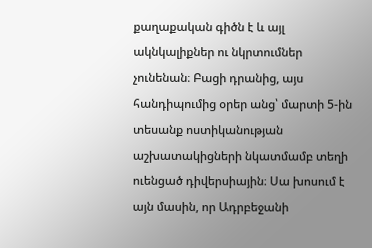քաղաքական գիծն է և այլ ակնկալիքներ ու նկրտումներ չունենան։ Բացի դրանից, այս հանդիպումից օրեր անց՝ մարտի 5-ին տեսանք ոստիկանության աշխատակիցների նկատմամբ տեղի ուենցած դիվերսիային։ Սա խոսում է այն մասին, որ Ադրբեջանի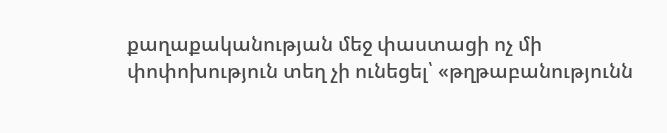քաղաքականության մեջ փաստացի ոչ մի փոփոխություն տեղ չի ունեցել՝ «թղթաբանությունն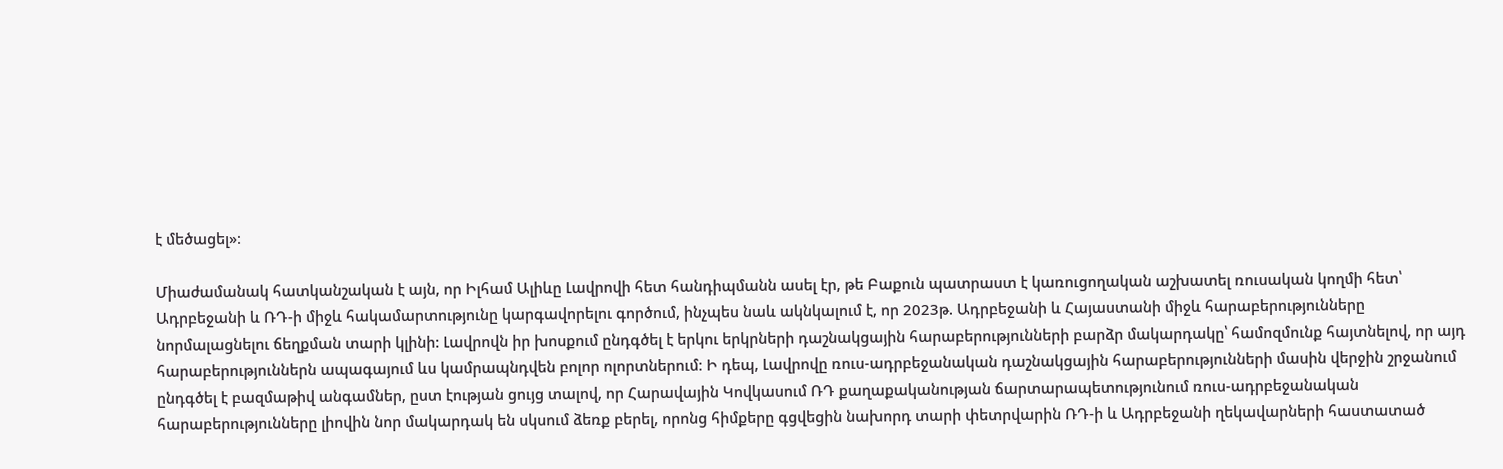է մեծացել»։

Միաժամանակ հատկանշական է այն, որ Իլհամ Ալիևը Լավրովի հետ հանդիպմանն ասել էր, թե Բաքուն պատրաստ է կառուցողական աշխատել ռուսական կողմի հետ՝ Ադրբեջանի և ՌԴ-ի միջև հակամարտությունը կարգավորելու գործում, ինչպես նաև ակնկալում է, որ 2023թ. Ադրբեջանի և Հայաստանի միջև հարաբերությունները նորմալացնելու ճեղքման տարի կլինի: Լավրովն իր խոսքում ընդգծել է երկու երկրների դաշնակցային հարաբերությունների բարձր մակարդակը՝ համոզմունք հայտնելով, որ այդ հարաբերություններն ապագայում ևս կամրապնդվեն բոլոր ոլորտներում։ Ի դեպ, Լավրովը ռուս-ադրբեջանական դաշնակցային հարաբերությունների մասին վերջին շրջանում ընդգծել է բազմաթիվ անգամներ, ըստ էության ցույց տալով, որ Հարավային Կովկասում ՌԴ քաղաքականության ճարտարապետությունում ռուս-ադրբեջանական հարաբերությունները լիովին նոր մակարդակ են սկսում ձեռք բերել, որոնց հիմքերը գցվեցին նախորդ տարի փետրվարին ՌԴ-ի և Ադրբեջանի ղեկավարների հաստատած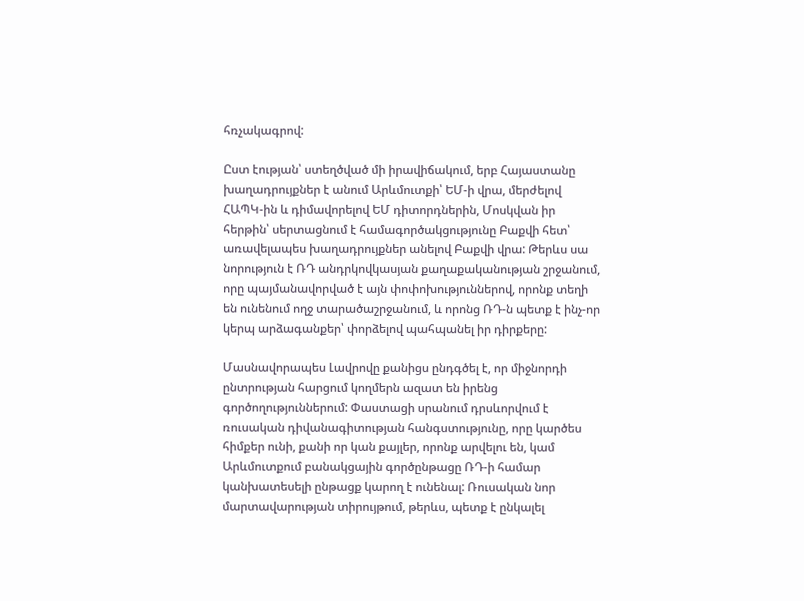հռչակագրով:

Ըստ էության՝ ստեղծված մի իրավիճակում, երբ Հայաստանը խաղադրույքներ է անում Արևմուտքի՝ ԵՄ-ի վրա, մերժելով ՀԱՊԿ-ին և դիմավորելով ԵՄ դիտորդներին, Մոսկվան իր հերթին՝ սերտացնում է համագործակցությունը Բաքվի հետ՝ առավելապես խաղադրույքներ անելով Բաքվի վրա: Թերևս սա նորություն է ՌԴ անդրկովկասյան քաղաքականության շրջանում, որը պայմանավորված է այն փոփոխություններով, որոնք տեղի են ունենում ողջ տարածաշրջանում, և որոնց ՌԴ-ն պետք է ինչ-որ կերպ արձագանքեր՝ փորձելով պահպանել իր դիրքերը:

Մասնավորապես Լավրովը քանիցս ընդգծել է, որ միջնորդի ընտրության հարցում կողմերն ազատ են իրենց գործողություններում: Փաստացի սրանում դրսևորվում է ռուսական դիվանագիտության հանգստությունը, որը կարծես հիմքեր ունի, քանի որ կան քայլեր, որոնք արվելու են, կամ Արևմուտքում բանակցային գործընթացը ՌԴ-ի համար կանխատեսելի ընթացք կարող է ունենալ: Ռուսական նոր մարտավարության տիրույթում, թերևս, պետք է ընկալել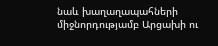նաև խաղաղապահների միջնորդությամբ Արցախի ու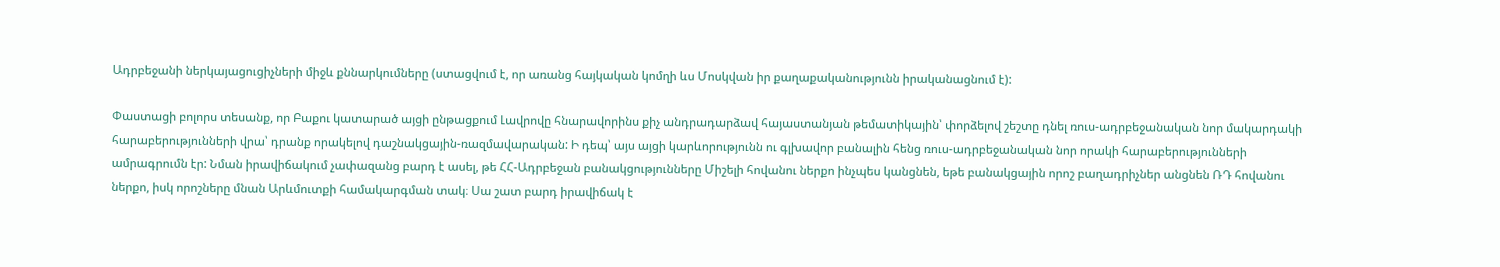Ադրբեջանի ներկայացուցիչների միջև քննարկումները (ստացվում է, որ առանց հայկական կոմղի ևս Մոսկվան իր քաղաքականությունն իրականացնում է):

Փաստացի բոլորս տեսանք, որ Բաքու կատարած այցի ընթացքում Լավրովը հնարավորինս քիչ անդրադարձավ հայաստանյան թեմատիկային՝ փորձելով շեշտը դնել ռուս-ադրբեջանական նոր մակարդակի հարաբերությունների վրա՝ դրանք որակելով դաշնակցային-ռազմավարական: Ի դեպ՝ այս այցի կարևորությունն ու գլխավոր բանալին հենց ռուս-ադրբեջանական նոր որակի հարաբերությունների ամրագրումն էր: Նման իրավիճակում չափազանց բարդ է ասել, թե ՀՀ-Ադրբեջան բանակցությունները Միշելի հովանու ներքո ինչպես կանցնեն, եթե բանակցային որոշ բաղադրիչներ անցնեն ՌԴ հովանու ներքո, իսկ որոշները մնան Արևմուտքի համակարգման տակ։ Սա շատ բարդ իրավիճակ է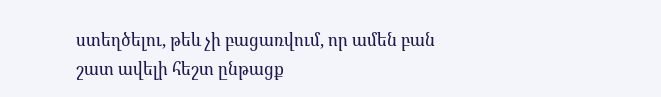ստեղծելու, թեև չի բացառվում, որ ամեն բան շատ ավելի հեշտ ընթացք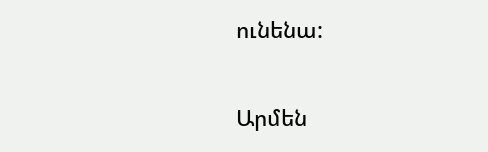ունենա:

Արմեն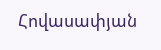Հովասափյան